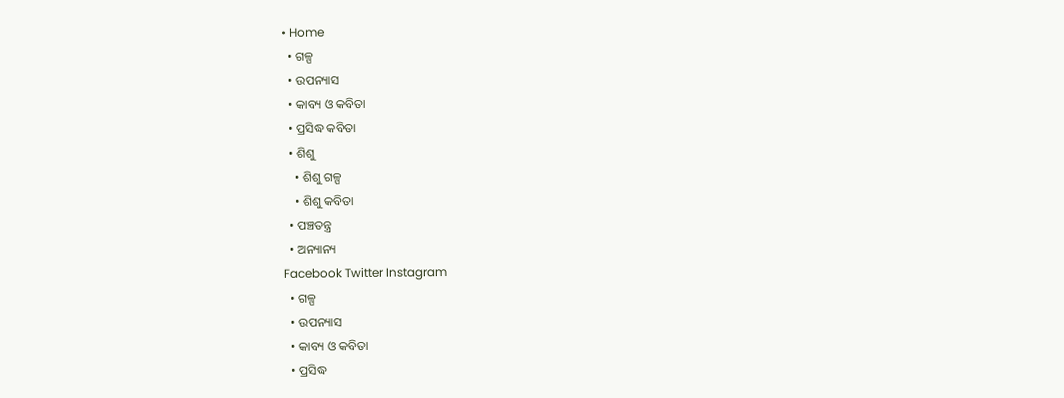• Home
  • ଗଳ୍ପ
  • ଉପନ୍ୟାସ
  • କାବ୍ୟ ଓ କବିତା
  • ପ୍ରସିଦ୍ଧ କବିତା
  • ଶିଶୁ
    • ଶିଶୁ ଗଳ୍ପ
    • ଶିଶୁ କବିତା
  • ପଞ୍ଚତନ୍ତ୍ର
  • ଅନ୍ୟାନ୍ୟ
Facebook Twitter Instagram
  • ଗଳ୍ପ
  • ଉପନ୍ୟାସ
  • କାବ୍ୟ ଓ କବିତା
  • ପ୍ରସିଦ୍ଧ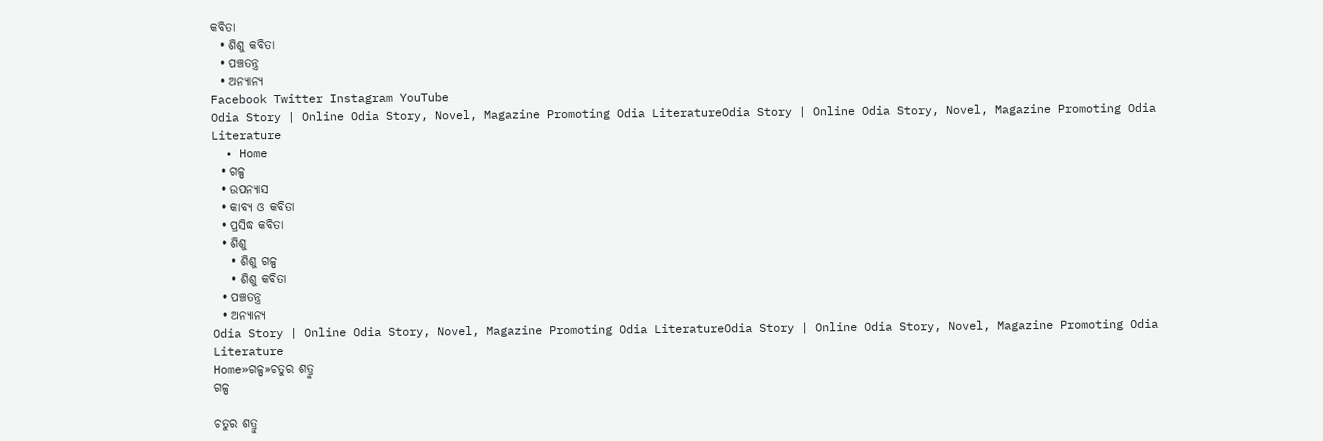କବିତା
  • ଶିଶୁ କବିତା
  • ପଞ୍ଚତନ୍ତ୍ର
  • ଅନ୍ୟାନ୍ୟ
Facebook Twitter Instagram YouTube
Odia Story | Online Odia Story, Novel, Magazine Promoting Odia LiteratureOdia Story | Online Odia Story, Novel, Magazine Promoting Odia Literature
  • Home
  • ଗଳ୍ପ
  • ଉପନ୍ୟାସ
  • କାବ୍ୟ ଓ କବିତା
  • ପ୍ରସିଦ୍ଧ କବିତା
  • ଶିଶୁ
    • ଶିଶୁ ଗଳ୍ପ
    • ଶିଶୁ କବିତା
  • ପଞ୍ଚତନ୍ତ୍ର
  • ଅନ୍ୟାନ୍ୟ
Odia Story | Online Odia Story, Novel, Magazine Promoting Odia LiteratureOdia Story | Online Odia Story, Novel, Magazine Promoting Odia Literature
Home»ଗଳ୍ପ»ଚତୁର ଶତ୍ରୁ
ଗଳ୍ପ

ଚତୁର ଶତ୍ରୁ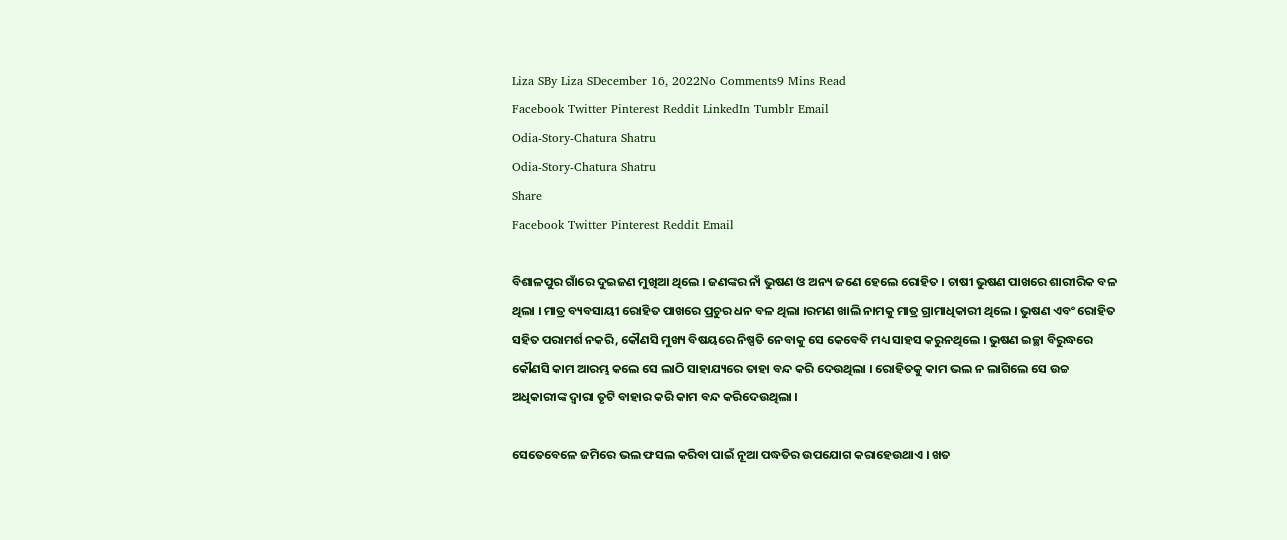Liza SBy Liza SDecember 16, 2022No Comments9 Mins Read
Facebook Twitter Pinterest Reddit LinkedIn Tumblr Email
Odia-Story-Chatura Shatru
Odia-Story-Chatura Shatru
Share
Facebook Twitter Pinterest Reddit Email

ବିଶାଳପୁର ଗାଁରେ ଦୁଇଜଣ ମୁଖିଆ ଥିଲେ । ଜଣଙ୍କର ନାଁ ଭୁଷଣ ଓ ଅନ୍ୟ ଜଣେ ହେଲେ ରୋହିତ । ଚାଷୀ ଭୁଷଣ ପାଖରେ ଶାରୀରିକ ବଳ ଥିଲା । ମାତ୍ର ବ୍ୟବସାୟୀ ରୋହିତ ପାଖରେ ପ୍ରଚୁର ଧନ ବଳ ଥିଲା ।ରମଣ ଖାଲି ନାମକୁ ମାତ୍ର ଗ୍ରାମାଧିକାରୀ ଥିଲେ । ଭୁଷଣ ଏବଂ ରୋହିତ ସହିତ ପରାମର୍ଶ ନକରି, କୌଣସି ମୁଖ୍ୟ ବିଷୟରେ ନିଷ୍ପତି ନେବାକୁ ସେ କେବେବି ମଧ୍ୟ ସାହସ କରୁନଥିଲେ । ଭୁଷଣ ଇଚ୍ଛା ବିରୁଦ୍ଧରେ କୌଣସି କାମ ଆରମ୍ଭ କଲେ ସେ ଲାଠି ସାହାଯ୍ୟରେ ତାହା ବନ୍ଦ କରି ଦେଉଥିଲା । ରୋହିତକୁ କାମ ଭଲ ନ ଲାଗିଲେ ସେ ଉଚ୍ଚ ଅଧିକାରୀଙ୍କ ଦ୍ୱାରା ତୃଟି ବାହାର କରି କାମ ବନ୍ଦ କରିଦେଉଥିଲା ।

ସେତେବେଳେ ଜମିରେ ଭଲ ଫସଲ କରିବା ପାଇଁ ନୂଆ ପଦ୍ଧତିର ଉପଯୋଗ କରାହେଉଥାଏ । ଖତ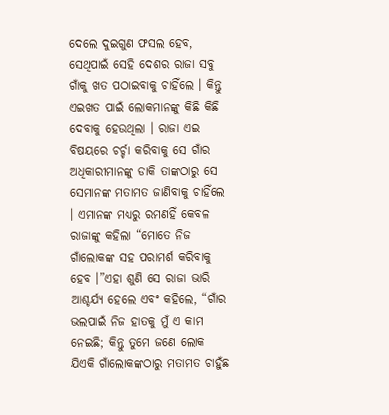ଦେଲେ ଦୁଇଗୁଣ ଫସଲ ହେବ, ସେଥିପାଇଁ ସେହି ଦେଶର ରାଜା ସବୁ ଗାଁକୁ ଖତ ପଠାଇବାକୁ ଚାହିଁଲେ । କିନ୍ତୁ ଏଇଖତ ପାଇଁ ଲୋକମାନଙ୍କୁ କିଛି କିଛି ଦେବାକୁ ହେଉଥିଲା । ରାଜା ଏଇ ବିଷୟରେ ଚର୍ଚ୍ଚା କରିବାକୁ ସେ ଗାଁର ଅଧିକାରୀମାନଙ୍କୁ ଡାକି ତାଙ୍କଠାରୁ ସେ ସେମାନଙ୍କ ମତାମତ ଜାଣିବାକୁ ଚାହିଁଲେ । ଏମାନଙ୍କ ମଧ୍ୟରୁ ରମଣହିଁ କେବଳ ରାଜାଙ୍କୁ କହିଲା “ମୋତେ ନିଜ ଗାଁଲୋକଙ୍କ ସହ ପରାମର୍ଶ କରିବାକୁ ହେବ ।”ଏହା ଶୁଣି ସେ ରାଜା ଭାରି ଆଶ୍ଚର୍ଯ୍ୟ ହେଲେ ଏବଂ କହିଲେ, “ଗାଁର ଭଲପାଇଁ ନିଜ ହାତକୁ ମୁଁ ଏ କାମ ନେଇଛି; କିନ୍ତୁ ତୁମେ ଜଣେ ଲୋକ ଯିଏକି ଗାଁଲୋକଙ୍କଠାରୁ ମତାମତ ଚାହୁଁଛ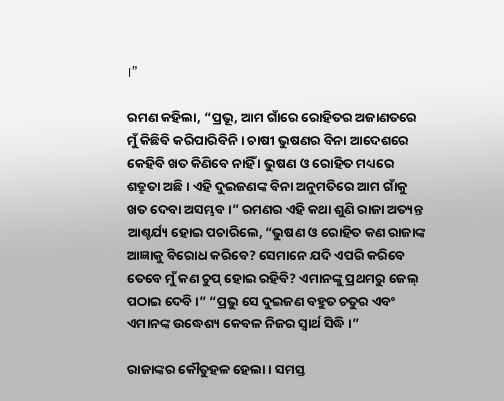।”

ରମଣ କହିଲା, “ପ୍ରଭୂ, ଆମ ଗାଁରେ ରୋହିତର ଅଜାଣତରେ ମୁଁ କିଛିବି କରିପାରିବିନି । ଚାଷୀ ଭୁଷଣର ବିନା ଆଦେଶରେ କେହିବି ଖତ କିଣିବେ ନାହିଁ । ଭୁଷଣ ଓ ରୋହିତ ମଧ୍ୟରେ ଶତ୍ରୁତା ଅଛି । ଏହି ଦୁଇଜଣଙ୍କ ବିନା ଅନୁମତିରେ ଆମ ଗାଁକୁ ଖତ ଦେବା ଅସମ୍ଭବ ।” ରମଣର ଏହି କଥା ଶୁଣି ରାଜା ଅତ୍ୟନ୍ତ ଆଶ୍ଚର୍ଯ୍ୟ ହୋଇ ପଚାରିଲେ, “ଭୁଷଣ ଓ ରୋହିତ କଣ ରାଜାଙ୍କ ଆଜ୍ଞାକୁ ବିରୋଧ କରିବେ? ସେମାନେ ଯଦି ଏପରି କରିବେ ତେବେ ମୁଁ କଣ ଚୁପ୍ ହୋଇ ରହିବି? ଏମାନଙ୍କୁ ପ୍ରଥମରୁ ଜେଲ୍ ପଠାଇ ଦେବି ।” “ପ୍ରଭୁ ସେ ଦୁଇଜଣ ବହୁତ ଚତୁର ଏବଂ ଏମାନଙ୍କ ଉଦ୍ଧେଶ୍ୟ କେବଳ ନିଜର ସ୍ୱାର୍ଥ ସିଦ୍ଧି ।”

ରାଜାଙ୍କର କୌତୁହଳ ହେଲା । ସମସ୍ତ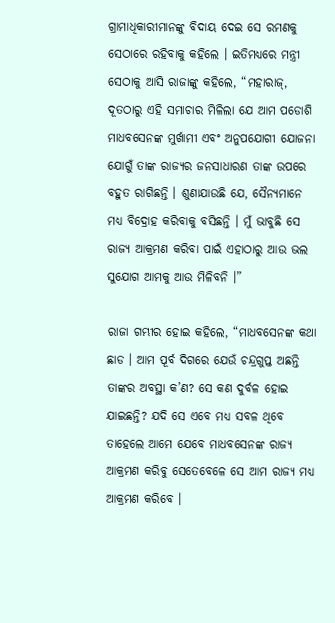ଗ୍ରାମାଧିକାରୀମାନଙ୍କୁ ବିଦାୟ ଦେଇ ସେ ରମଣକୁ ସେଠାରେ ରହିବାକୁ କହିଲେ । ଇତିମଧ୍ୟରେ ମନ୍ତ୍ରୀ ସେଠାକୁ ଆସି ରାଜାଙ୍କୁ କହିଲେ, “ମହାରାଜ୍, ଦୂତଠାରୁ ଏହି ସମାଚାର ମିଳିଲା ଯେ ଆମ ପଡୋଶି ମାଧବସେନଙ୍କ ମୁର୍ଖାମୀ ଏବଂ ଅନୁପଯୋଗୀ ଯୋଜନା ଯୋଗୁଁ ତାଙ୍କ ରାଜ୍ୟର ଜନସାଧାରଣ ତାଙ୍କ ଉପରେ ବହୁତ ରାଗିଛନ୍ତି । ଶୁଣାଯାଉଛି ଯେ, ସୈନ୍ୟମାନେ ମଧ୍ୟ ବିଦ୍ରୋହ କରିବାକୁ ବସିଛନ୍ତି । ମୁଁ ଭାବୁଛି ସେ ରାଜ୍ୟ ଆକ୍ରମଣ କରିବା ପାଇଁ ଏହାଠାରୁ ଆଉ ଭଲ ସୁଯୋଗ ଆମକୁ ଆଉ ମିଳିବନି ।”

ରାଜା ଗମ୍ଭୀର ହୋଇ କହିଲେ, “ମାଧବସେନଙ୍କ କଥା ଛାଡ । ଆମ ପୂର୍ବ ଦିଗରେ ଯେଉଁ ଚନ୍ଦ୍ରଗୁପ୍ତ ଅଛନ୍ତି ତାଙ୍କର ଅବସ୍ଥା କ’ଣ? ସେ କଣ ଦୁର୍ବଳ ହୋଇ ଯାଇଛନ୍ତି? ଯଦି ସେ ଏବେ ମଧ୍ୟ ସବଳ ଥିବେ ତାହେଲେ ଆମେ ଯେବେ ମାଧବସେନଙ୍କ ରାଜ୍ୟ ଆକ୍ରମଣ କରିବୁ ସେତେବେଳେ ସେ ଆମ ରାଜ୍ୟ ମଧ୍ୟ ଆକ୍ରମଣ କରିବେ ।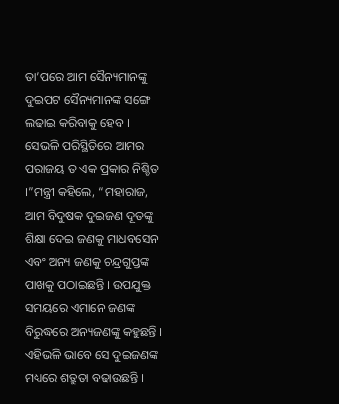ତା’ପରେ ଆମ ସୈନ୍ୟମାନଙ୍କୁ ଦୁଇପଟ ସୈନ୍ୟମାନଙ୍କ ସଙ୍ଗେ ଲଢାଇ କରିବାକୁ ହେବ । ସେଭଳି ପରିସ୍ଥିତିରେ ଆମର ପରାଜୟ ତ ଏକ ପ୍ରକାର ନିଶ୍ଚିତ ।”ମନ୍ତ୍ରୀ କହିଲେ, “ମହାରାଜ, ଆମ ବିଦୁଷକ ଦୁଇଜଣ ଦୂତଙ୍କୁ ଶିକ୍ଷା ଦେଇ ଜଣକୁ ମାଧବସେନ ଏବଂ ଅନ୍ୟ ଜଣକୁ ଚନ୍ଦ୍ରଗୁପ୍ତଙ୍କ ପାଖକୁ ପଠାଇଛନ୍ତି । ଉପଯୁକ୍ତ ସମୟରେ ଏମାନେ ଜଣଙ୍କ ବିରୁଦ୍ଧରେ ଅନ୍ୟଜଣଙ୍କୁ କହୁଛନ୍ତି । ଏହିଭଳି ଭାବେ ସେ ଦୁଇଜଣଙ୍କ ମଧ୍ୟରେ ଶତ୍ରୁତା ବଢାଉଛନ୍ତି ।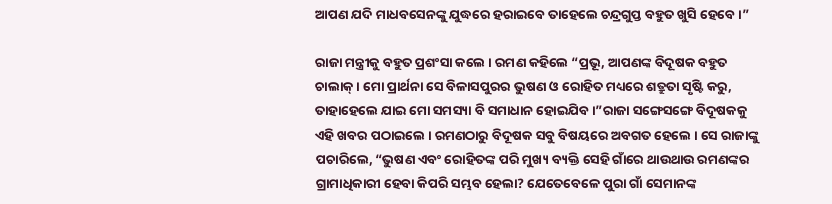ଆପଣ ଯଦି ମାଧବସେନଙ୍କୁ ଯୁଦ୍ଧରେ ହରାଇବେ ତାହେଲେ ଚନ୍ଦ୍ରଗୁପ୍ତ ବହୁତ ଖୁସି ହେବେ ।”

ରାଜା ମନ୍ତ୍ରୀକୁ ବହୁତ ପ୍ରଶଂସା କଲେ । ରମଣ କହିଲେ “ପ୍ରଭୂ, ଆପଣଙ୍କ ବିଦୂଷକ ବହୁତ ଚାଲାକ୍ । ମୋ ପ୍ରାର୍ଥନା ସେ ବିଳାସପୁରର ଭୁଷଣ ଓ ରୋହିତ ମଧ୍ୟରେ ଶତ୍ରୁତା ସୃଷ୍ଟି କରୁ, ତାହାହେଲେ ଯାଇ ମୋ ସମସ୍ୟା ବି ସମାଧାନ ହୋଇଯିବ ।”ରାଜା ସଙ୍ଗେସଙ୍ଗେ ବିଦୂଷକକୁ ଏହି ଖବର ପଠାଇଲେ । ରମଣଠାରୁ ବିଦୂଷକ ସବୁ ବିଷୟରେ ଅବଗତ ହେଲେ । ସେ ରାଜାଙ୍କୁ ପଚାରିଲେ, “ଭୁଷଣ ଏବଂ ରୋହିତଙ୍କ ପରି ମୁଖ୍ୟ ବ୍ୟକ୍ତି ସେହି ଗାଁରେ ଥାଉଥାଉ ରମଣଙ୍କର ଗ୍ରାମାଧିକାରୀ ହେବା କିପରି ସମ୍ଭବ ହେଲା? ଯେତେବେଳେ ପୁରା ଗାଁ ସେମାନଙ୍କ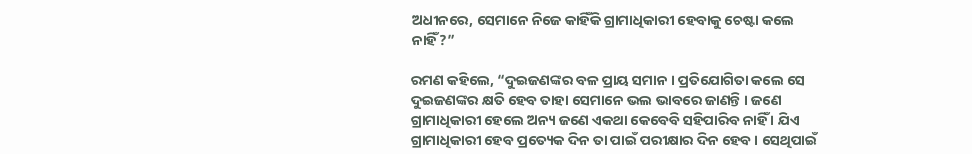ଅଧୀନରେ, ସେମାନେ ନିଜେ କାହିଁକି ଗ୍ରାମାଧିକାରୀ ହେବାକୁ ଚେଷ୍ଟା କଲେ ନାହିଁ?”

ରମଣ କହିଲେ, “ଦୁଇଜଣଙ୍କର ବଳ ପ୍ରାୟ ସମାନ । ପ୍ରତିଯୋଗିତା କଲେ ସେ ଦୁଇଜଣଙ୍କର କ୍ଷତି ହେବ ତାହା ସେମାନେ ଭଲ ଭାବରେ ଜାଣନ୍ତି । ଜଣେ ଗ୍ରାମାଧିକାରୀ ହେଲେ ଅନ୍ୟ ଜଣେ ଏକଥା କେବେବି ସହିପାରିବ ନାହିଁ । ଯିଏ ଗ୍ରାମାଧିକାରୀ ହେବ ପ୍ରତ୍ୟେକ ଦିନ ତା ପାଇଁ ପରୀକ୍ଷାର ଦିନ ହେବ । ସେଥିପାଇଁ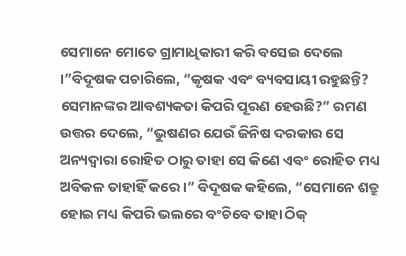ସେମାନେ ମୋତେ ଗ୍ରାମାଧିକାରୀ କରି ବସେଇ ଦେଲେ ।”ବିଦୂଷକ ପଚାରିଲେ, “କୃଷକ ଏବଂ ବ୍ୟବସାୟୀ ରହୁଛନ୍ତି? ସେମାନଙ୍କର ଆବଶ୍ୟକତା କିପରି ପୂରଣ ହେଉଛି?” ରମଣ ଉତ୍ତର ଦେଲେ, “ଭୁଷଣର ଯେଉଁ ଜିନିଷ ଦରକାର ସେ ଅନ୍ୟଦ୍ୱାରା ରୋହିତ ଠାରୁ ତାହା ସେ କିଣେ ଏବଂ ରୋହିତ ମଧ୍ୟ ଅବିକଳ ତାହାହିଁ କରେ ।” ବିଦୂଷକ କହିଲେ, “ସେମାନେ ଶତ୍ରୁ ହୋଇ ମଧ୍ୟ କିପରି ଭଲରେ ବଂଚିବେ ତାହା ଠିକ୍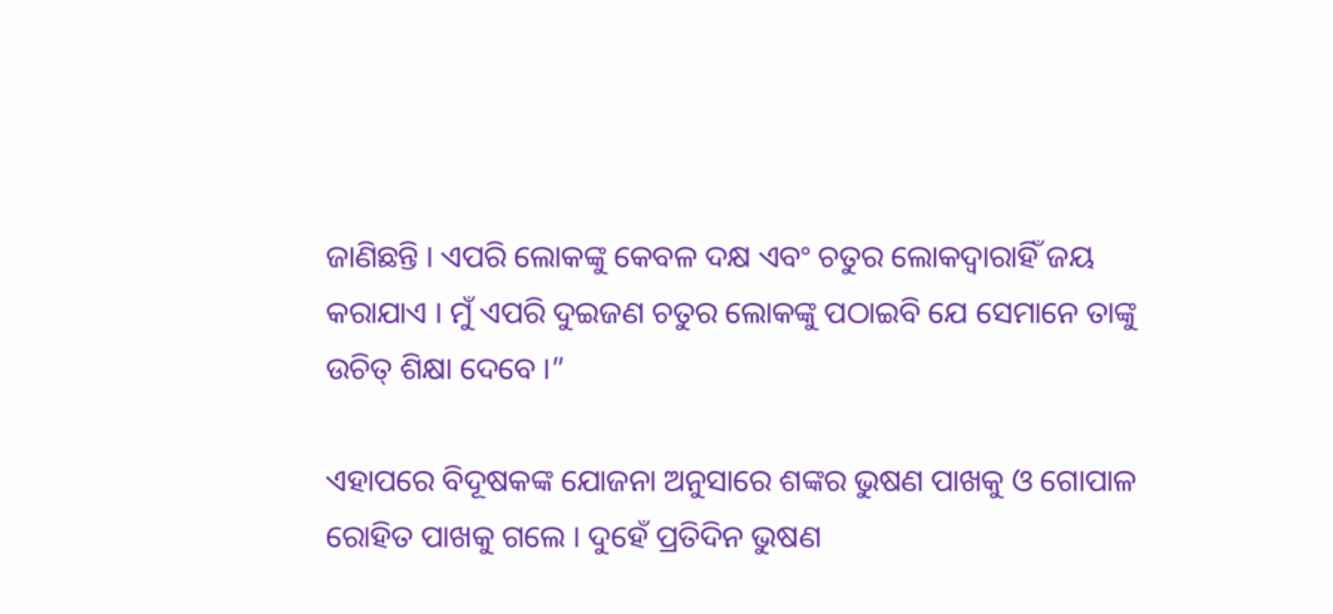ଜାଣିଛନ୍ତି । ଏପରି ଲୋକଙ୍କୁ କେବଳ ଦକ୍ଷ ଏବଂ ଚତୁର ଲୋକଦ୍ୱାରାହିଁ ଜୟ କରାଯାଏ । ମୁଁ ଏପରି ଦୁଇଜଣ ଚତୁର ଲୋକଙ୍କୁ ପଠାଇବି ଯେ ସେମାନେ ତାଙ୍କୁ ଉଚିତ୍ ଶିକ୍ଷା ଦେବେ ।”

ଏହାପରେ ବିଦୂଷକଙ୍କ ଯୋଜନା ଅନୁସାରେ ଶଙ୍କର ଭୁଷଣ ପାଖକୁ ଓ ଗୋପାଳ ରୋହିତ ପାଖକୁ ଗଲେ । ଦୁହେଁ ପ୍ରତିଦିନ ଭୁଷଣ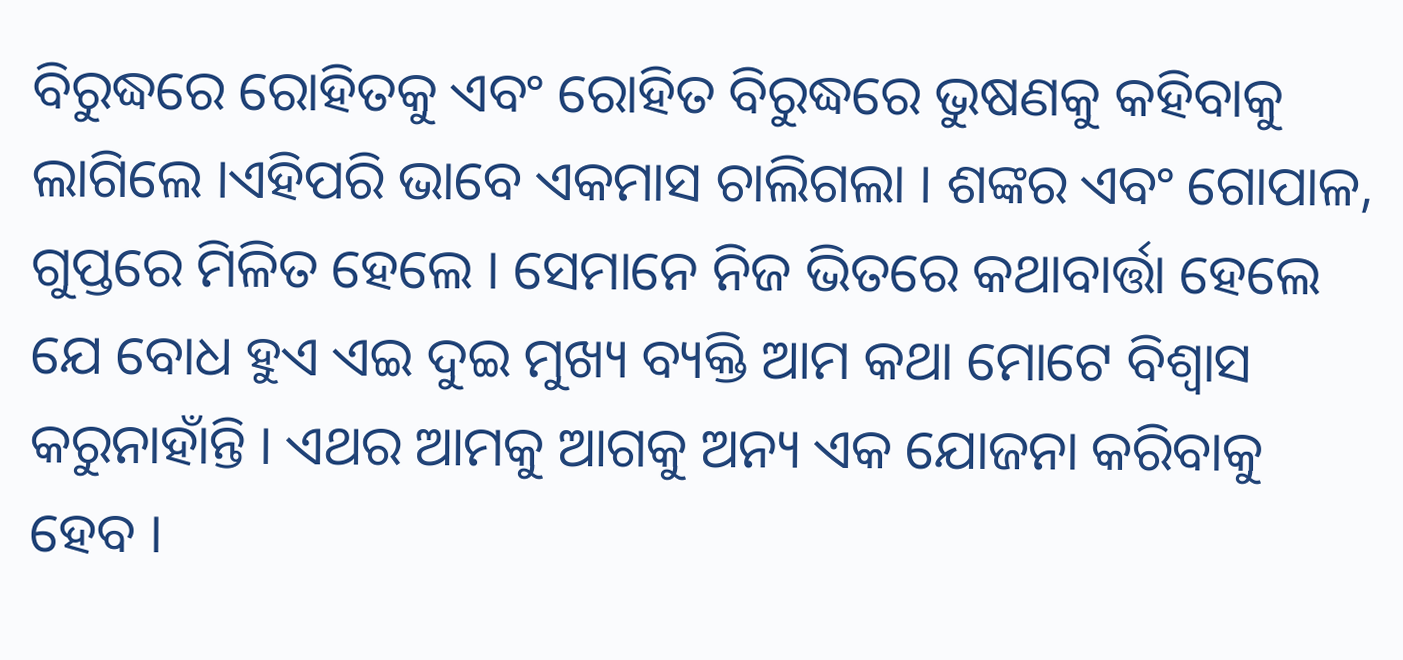ବିରୁଦ୍ଧରେ ରୋହିତକୁ ଏବଂ ରୋହିତ ବିରୁଦ୍ଧରେ ଭୁଷଣକୁ କହିବାକୁ ଲାଗିଲେ ।ଏହିପରି ଭାବେ ଏକମାସ ଚାଲିଗଲା । ଶଙ୍କର ଏବଂ ଗୋପାଳ, ଗୁପ୍ତରେ ମିଳିତ ହେଲେ । ସେମାନେ ନିଜ ଭିତରେ କଥାବାର୍ତ୍ତା ହେଲେ ଯେ ବୋଧ ହୁଏ ଏଇ ଦୁଇ ମୁଖ୍ୟ ବ୍ୟକ୍ତି ଆମ କଥା ମୋଟେ ବିଶ୍ୱାସ କରୁନାହାଁନ୍ତି । ଏଥର ଆମକୁ ଆଗକୁ ଅନ୍ୟ ଏକ ଯୋଜନା କରିବାକୁ ହେବ ।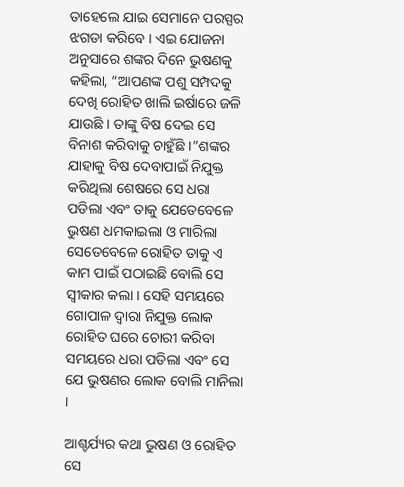ତାହେଲେ ଯାଇ ସେମାନେ ପରସ୍ପର ଝଗଡା କରିବେ । ଏଇ ଯୋଜନା ଅନୁସାରେ ଶଙ୍କର ଦିନେ ଭୁଷଣକୁ କହିଲା, “ଆପଣଙ୍କ ପଶୁ ସମ୍ପଦକୁ ଦେଖି ରୋହିତ ଖାଲି ଇର୍ଷାରେ ଜଳି ଯାଉଛି । ତାଙ୍କୁ ବିଷ ଦେଇ ସେ ବିନାଶ କରିବାକୁ ଚାହୁଁଛି ।”ଶଙ୍କର ଯାହାକୁ ବିଷ ଦେବାପାଇଁ ନିଯୁକ୍ତ କରିଥିଲା ଶେଷରେ ସେ ଧରା ପଡିଲା ଏବଂ ତାକୁ ଯେତେବେଳେ ଭୁଷଣ ଧମକାଇଲା ଓ ମାରିଲା ସେତେବେଳେ ରୋହିତ ତାକୁ ଏ କାମ ପାଇଁ ପଠାଇଛି ବୋଲି ସେ ସ୍ୱୀକାର କଲା । ସେହି ସମୟରେ ଗୋପାଳ ଦ୍ୱାରା ନିଯୁକ୍ତ ଲୋକ ରୋହିତ ଘରେ ଚୋରୀ କରିବା ସମୟରେ ଧରା ପଡିଲା ଏବଂ ସେ ଯେ ଭୁଷଣର ଲୋକ ବୋଲି ମାନିଲା ।

ଆଶ୍ଚର୍ଯ୍ୟର କଥା ଭୁଷଣ ଓ ରୋହିତ ସେ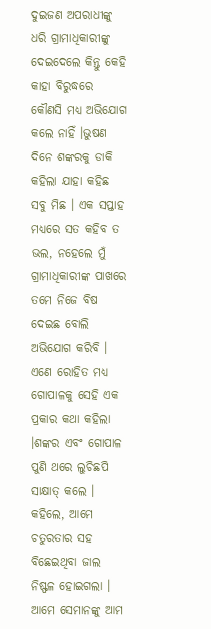ଦୁଇଜଣ ଅପରାଧୀଙ୍କୁ ଧରି ଗ୍ରାମାଧିକାରୀଙ୍କୁ ଦେଇଦେଲେ କିନ୍ତୁ କେହି କାହା ବିରୁଦ୍ଧରେ କୌଣସି ମଧ୍ୟ ଅଭିଯୋଗ କଲେ ନାହିଁ ।ଭୁଷଣ ଦିନେ ଶଙ୍କରକୁ ଡାକି କହିଲା ଯାହା କହିଛ ସବୁ ମିଛ । ଏକ ସପ୍ତାହ ମଧ୍ୟରେ ସତ କହିବ ତ ଭଲ, ନହେଲେ ମୁଁ ଗ୍ରାମାଧିକାରୀଙ୍କ ପାଖରେ ତମେ ନିଜେ ବିଷ ଦେଇଛ ବୋଲି ଅଭିଯୋଗ କରିବି । ଏଣେ ରୋହିତ ମଧ୍ୟ ଗୋପାଳକୁ ସେହି ଏକ ପ୍ରକାର କଥା କହିଲା ।ଶଙ୍କର ଏବଂ ଗୋପାଳ ପୁଣି ଥରେ ଲୁଚିଛପି ସାକ୍ଷାତ୍ କଲେ । କହିଲେ, ଆମେ ଚତୁରତାର ସହ ବିଛେଇଥିବା ଜାଲ ନିଷ୍ଫଳ ହୋଇଗଲା । ଆମେ ସେମାନଙ୍କୁ ଆମ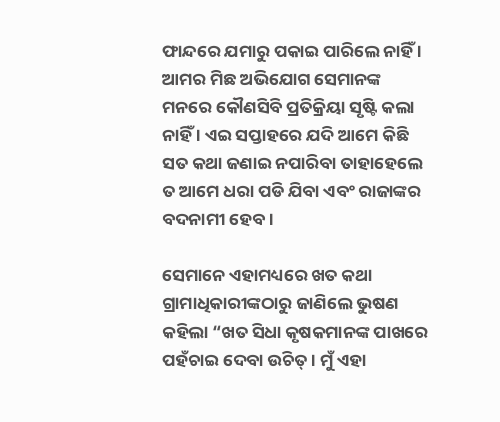ଫାନ୍ଦରେ ଯମାରୁ ପକାଇ ପାରିଲେ ନାହିଁ । ଆମର ମିଛ ଅଭିଯୋଗ ସେମାନଙ୍କ ମନରେ କୌଣସିବି ପ୍ରତିକ୍ରିୟା ସୃଷ୍ଟି କଲା ନାହିଁ । ଏଇ ସପ୍ତାହରେ ଯଦି ଆମେ କିଛି ସତ କଥା ଜଣାଇ ନପାରିବା ତାହାହେଲେ ତ ଆମେ ଧରା ପଡି ଯିବା ଏବଂ ରାଜାଙ୍କର ବଦନାମୀ ହେବ ।

ସେମାନେ ଏହାମଧ୍ୟରେ ଖତ କଥା ଗ୍ରାମାଧିକାରୀଙ୍କଠାରୁ ଜାଣିଲେ ଭୁଷଣ କହିଲା “ଖତ ସିଧା କୃଷକମାନଙ୍କ ପାଖରେ ପହଁଚାଇ ଦେବା ଉଚିତ୍ । ମୁଁ ଏହା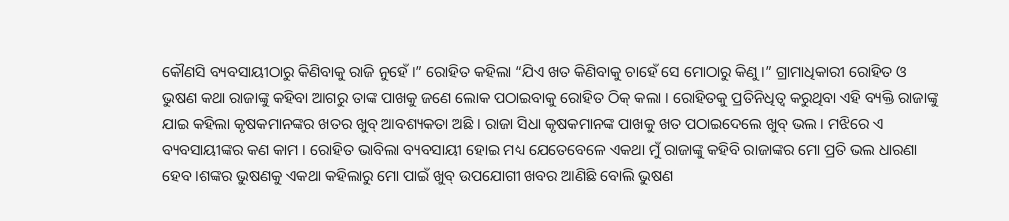କୌଣସି ବ୍ୟବସାୟୀଠାରୁ କିଣିବାକୁ ରାଜି ନୁହେଁ ।” ରୋହିତ କହିଲା “ଯିଏ ଖତ କିଣିବାକୁ ଚାହେଁ ସେ ମୋଠାରୁ କିଣୁ ।” ଗ୍ରାମାଧିକାରୀ ରୋହିତ ଓ ଭୁଷଣ କଥା ରାଜାଙ୍କୁ କହିବା ଆଗରୁ ତାଙ୍କ ପାଖକୁ ଜଣେ ଲୋକ ପଠାଇବାକୁ ରୋହିତ ଠିକ୍ କଲା । ରୋହିତକୁ ପ୍ରତିନିଧିତ୍ୱ କରୁଥିବା ଏହି ବ୍ୟକ୍ତି ରାଜାଙ୍କୁ ଯାଇ କହିଲା କୃଷକମାନଙ୍କର ଖତର ଖୁବ୍ ଆବଶ୍ୟକତା ଅଛି । ରାଜା ସିଧା କୃଷକମାନଙ୍କ ପାଖକୁ ଖତ ପଠାଇଦେଲେ ଖୁବ୍ ଭଲ । ମଝିରେ ଏ ବ୍ୟବସାୟୀଙ୍କର କଣ କାମ । ରୋହିତ ଭାବିଲା ବ୍ୟବସାୟୀ ହୋଇ ମଧ୍ୟ ଯେତେବେଳେ ଏକଥା ମୁଁ ରାଜାଙ୍କୁ କହିବି ରାଜାଙ୍କର ମୋ ପ୍ରତି ଭଲ ଧାରଣା ହେବ ।ଶଙ୍କର ଭୁଷଣକୁ ଏକଥା କହିଲାରୁ ମୋ ପାଇଁ ଖୁବ୍ ଉପଯୋଗୀ ଖବର ଆଣିଛି ବୋଲି ଭୁଷଣ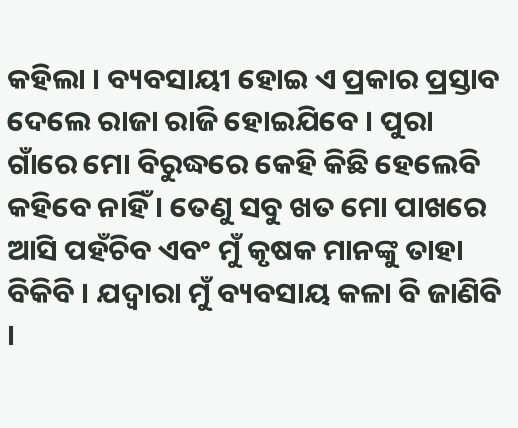କହିଲା । ବ୍ୟବସାୟୀ ହୋଇ ଏ ପ୍ରକାର ପ୍ରସ୍ତାବ ଦେଲେ ରାଜା ରାଜି ହୋଇଯିବେ । ପୁରା ଗାଁରେ ମୋ ବିରୁଦ୍ଧରେ କେହି କିଛି ହେଲେବି କହିବେ ନାହିଁ । ତେଣୁ ସବୁ ଖତ ମୋ ପାଖରେ ଆସି ପହଁଚିବ ଏବଂ ମୁଁ କୃଷକ ମାନଙ୍କୁ ତାହା ବିକିବି । ଯଦ୍ୱାରା ମୁଁ ବ୍ୟବସାୟ କଳା ବି ଜାଣିବି ।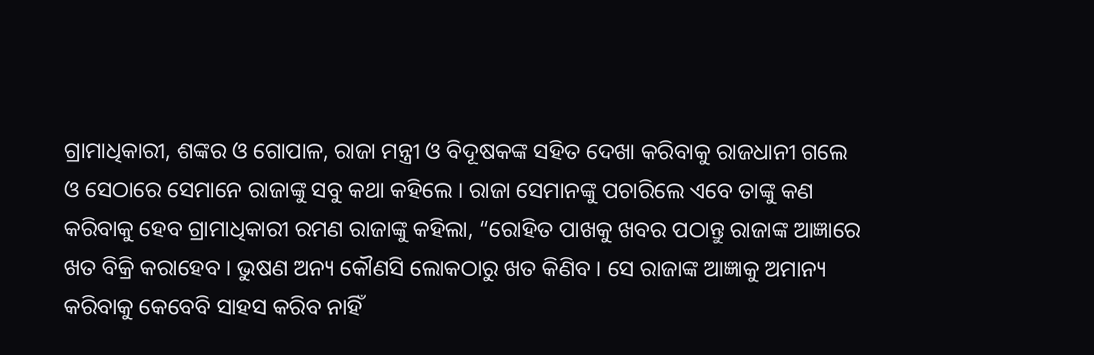ଗ୍ରାମାଧିକାରୀ, ଶଙ୍କର ଓ ଗୋପାଳ, ରାଜା ମନ୍ତ୍ରୀ ଓ ବିଦୂଷକଙ୍କ ସହିତ ଦେଖା କରିବାକୁ ରାଜଧାନୀ ଗଲେ ଓ ସେଠାରେ ସେମାନେ ରାଜାଙ୍କୁ ସବୁ କଥା କହିଲେ । ରାଜା ସେମାନଙ୍କୁ ପଚାରିଲେ ଏବେ ତାଙ୍କୁ କଣ କରିବାକୁ ହେବ ଗ୍ରାମାଧିକାରୀ ରମଣ ରାଜାଙ୍କୁ କହିଲା, “ରୋହିତ ପାଖକୁ ଖବର ପଠାନ୍ତୁ ରାଜାଙ୍କ ଆଜ୍ଞାରେ ଖତ ବିକ୍ରି କରାହେବ । ଭୁଷଣ ଅନ୍ୟ କୌଣସି ଲୋକଠାରୁ ଖତ କିଣିବ । ସେ ରାଜାଙ୍କ ଆଜ୍ଞାକୁ ଅମାନ୍ୟ କରିବାକୁ କେବେବି ସାହସ କରିବ ନାହିଁ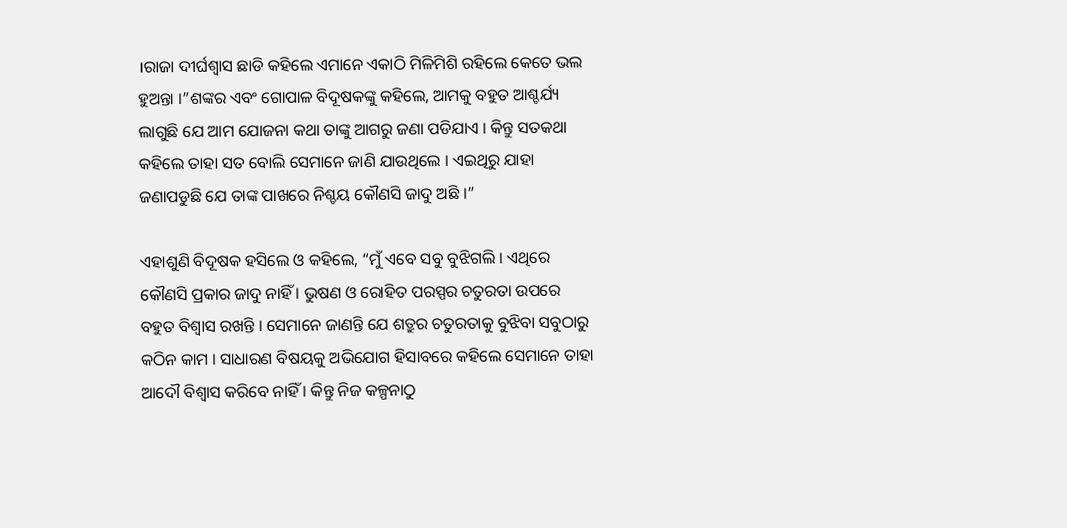।ରାଜା ଦୀର୍ଘଶ୍ୱାସ ଛାଡି କହିଲେ ଏମାନେ ଏକାଠି ମିଳିମିଶି ରହିଲେ କେତେ ଭଲ ହୁଅନ୍ତା ।”ଶଙ୍କର ଏବଂ ଗୋପାଳ ବିଦୂଷକଙ୍କୁ କହିଲେ, ଆମକୁ ବହୁତ ଆଶ୍ଚର୍ଯ୍ୟ ଲାଗୁଛି ଯେ ଆମ ଯୋଜନା କଥା ତାଙ୍କୁ ଆଗରୁ ଜଣା ପଡିଯାଏ । କିନ୍ତୁ ସତକଥା କହିଲେ ତାହା ସତ ବୋଲି ସେମାନେ ଜାଣି ଯାଉଥିଲେ । ଏଇଥିରୁ ଯାହା ଜଣାପଡୁଛି ଯେ ତାଙ୍କ ପାଖରେ ନିଶ୍ଚୟ କୌଣସି ଜାଦୁ ଅଛି ।”

ଏହାଶୁଣି ବିଦୂଷକ ହସିଲେ ଓ କହିଲେ, “ମୁଁ ଏବେ ସବୁ ବୁଝିଗଲି । ଏଥିରେ କୌଣସି ପ୍ରକାର ଜାଦୁ ନାହିଁ । ଭୁଷଣ ଓ ରୋହିତ ପରସ୍ପର ଚତୁରତା ଉପରେ ବହୁତ ବିଶ୍ୱାସ ରଖନ୍ତି । ସେମାନେ ଜାଣନ୍ତି ଯେ ଶତ୍ରୁର ଚତୁରତାକୁ ବୁଝିବା ସବୁଠାରୁ କଠିନ କାମ । ସାଧାରଣ ବିଷୟକୁ ଅଭିଯୋଗ ହିସାବରେ କହିଲେ ସେମାନେ ତାହା ଆଦୌ ବିଶ୍ୱାସ କରିବେ ନାହିଁ । କିନ୍ତୁ ନିଜ କଳ୍ପନାଠୁ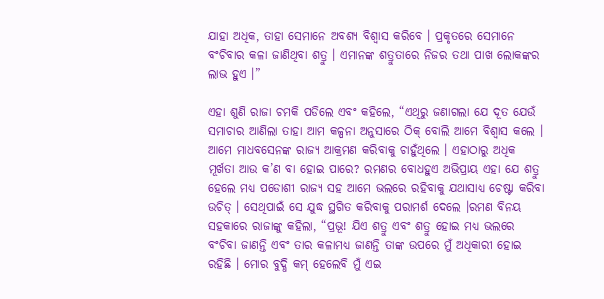ଯାହା ଅଧିକ, ତାହା ସେମାନେ ଅବଶ୍ୟ ବିଶ୍ୱାସ କରିବେ । ପ୍ରକୃତରେ ସେମାନେ ବଂଚିବାର କଳା ଜାଣିଥିବା ଶତ୍ରୁ । ଏମାନଙ୍କ ଶତ୍ରୁତାରେ ନିଜର ତଥା ପାଖ ଲୋକଙ୍କର ଲାଭ ହୁଏ ।”

ଏହା ଶୁଣି ରାଜା ଚମକି ପଡିଲେ ଏବଂ କହିଲେ, “ଏଥିରୁ ଜଣାଗଲା ଯେ ଦୂତ ଯେଉଁ ସମାଚାର ଆଣିଲା ତାହା ଆମ କଳ୍ପନା ଅନୁସାରେ ଠିକ୍ ବୋଲି ଆମେ ବିଶ୍ୱାସ କଲେ । ଆମେ ମାଧବସେନଙ୍କ ରାଜ୍ୟ ଆକ୍ରମଣ କରିବାକୁ ଚାହୁଁଥିଲେ । ଏହାଠାରୁ ଅଧିକ ମୂର୍ଖତା ଆଉ କ’ଣ ବା ହୋଇ ପାରେ? ରମଣର ବୋଧହୁଏ ଅଭିପ୍ରାୟ ଏହା ଯେ ଶତ୍ରୁ ହେଲେ ମଧ୍ୟ ପଡୋଶୀ ରାଜ୍ୟ ସହ ଆମେ ଭଲରେ ରହିବାକୁ ଯଥାସାଧ୍ୟ ଚେଷ୍ଟା କରିବା ଉଚିତ୍ । ସେଥିପାଇଁ ସେ ଯୁଦ୍ଧ ସ୍ଥଗିତ କରିବାକୁ ପରାମର୍ଶ ଦେଲେ ।ରମଣ ବିନୟ ସହକାରେ ରାଜାଙ୍କୁ କହିଲା, “ପ୍ରଭୂ! ଯିଏ ଶତ୍ରୁ ଏବଂ ଶତ୍ରୁ ହୋଇ ମଧ୍ୟ ଭଲରେ ବଂଚିବା ଜାଣନ୍ତି ଏବଂ ତାର କଳାମଧ୍ୟ ଜାଣନ୍ତି ତାଙ୍କ ଉପରେ ମୁଁ ଅଧିକାରୀ ହୋଇ ରହିଛି । ମୋର ବୁଦ୍ଧି କମ୍ ହେଲେବି ମୁଁ ଏଇ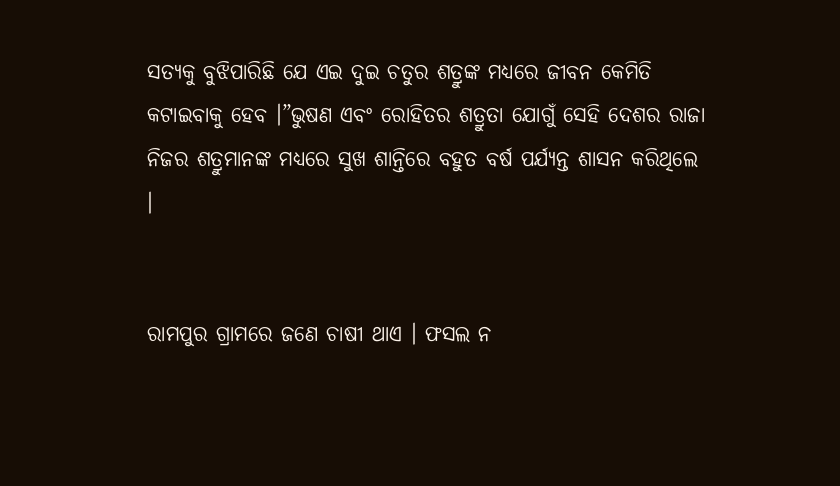ସତ୍ୟକୁ ବୁଝିପାରିଛି ଯେ ଏଇ ଦୁଇ ଚତୁର ଶତ୍ରୁଙ୍କ ମଧ୍ୟରେ ଜୀବନ କେମିତି କଟାଇବାକୁ ହେବ ।”ଭୁଷଣ ଏବଂ ରୋହିତର ଶତ୍ରୁତା ଯୋଗୁଁ ସେହି ଦେଶର ରାଜା ନିଜର ଶତ୍ରୁମାନଙ୍କ ମଧ୍ୟରେ ସୁଖ ଶାନ୍ତିରେ ବହୁତ ବର୍ଷ ପର୍ଯ୍ୟନ୍ତ ଶାସନ କରିଥିଲେ ।


ରାମପୁର ଗ୍ରାମରେ ଜଣେ ଚାଷୀ ଥାଏ । ଫସଲ ନ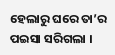ହେଲାରୁ ଘରେ ତା’ର ପଇସା ସରିଗଲା ।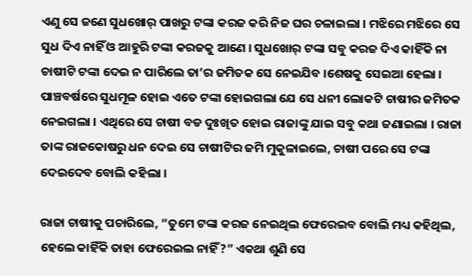ଏଣୁ ସେ ଜଣେ ସୁଧଖୋର୍ ପାଖରୁ ଟଙ୍କା କରଜ କରି ନିଜ ଘର ଚଳାଇଲା । ମଝିରେ ମଝିରେ ସେ ସୁଧ ଦିଏ ନାହିଁ ଓ ଆହୁରି ଟଙ୍କା କରଜକୁ ଆଣେ । ସୁଧଖୋର୍ ଟଙ୍କା ସବୁ କରଜ ଦିଏ କାହିଁକି ନା ଚାଷୀଟି ଟଙ୍କା ଦେଇ ନ ପାରିଲେ ତା’ର ଜମିତକ ସେ ନେଇଯିବ ।ଶେଷକୁ ସେଇଆ ହେଲା । ପାଞ୍ଚବର୍ଷରେ ସୁଧମୂଳ ହୋଇ ଏତେ ଟଙ୍କା ହୋଇଗଲା ଯେ ସେ ଧନୀ ଲୋକଟି ଚାଷୀର ଜମିତକ ନେଇଗଲା । ଏଥିରେ ସେ ଚାଷୀ ବଡ ଦୁଃଖିତ ହୋଇ ରାଜାଙ୍କୁ ଯାଇ ସବୁ କଥା ଜଣାଇଲା । ରାଜା ତାଙ୍କ ରାଜକୋଷରୁ ଧନ ଦେଇ ସେ ଚାଷୀଟିର ଜମି ମୁକୁଳାଇଲେ, ଚାଷୀ ପରେ ସେ ଟଙ୍କା ଦେଇଦେବ ବୋଲି କହିଲା ।

ରାଜା ଚାଷୀକୁ ପଚାରିଲେ, “ତୁମେ ଟଙ୍କା କରଜ ନେଇଥିଲ ଫେରେଇବ ବୋଲି ମଧ୍ୟ କହିଥିଲ, ହେଲେ କାହିଁକି ତାହା ଫେରେଇଲ ନାହିଁ?” ଏକଥା ଶୁଣି ସେ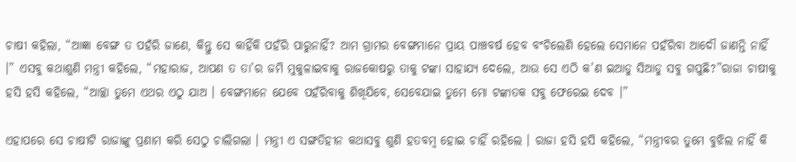ଚାଷୀ କହିଲା, “ଆଜ୍ଞା ବେଙ୍ଗ ତ ପହଁରି ଜାଣେ, କିନ୍ତୁ ସେ କାହିଁକି ପହଁରି ପାରୁନାହିଁ? ଆମ ଗ୍ରାମର ବେଙ୍ଗମାନେ ପ୍ରାୟ ପାଞ୍ଚବର୍ଷ ହେବ ବଂଚିଲେଣି ହେଲେ ସେମାନେ ପହଁରିବା ଆଦୌ ଜାଣନ୍ତି ନାହିଁ ।” ଏସବୁ କଥାଶୁଣି ମନ୍ତ୍ରୀ କହିଲେ, “ମହାରାଜ, ଆପଣ ତ ତା’ର ଜମି ମୁକୁଳାଇବାକୁ ରାଜକୋଷରୁ ତାକୁ ଟଙ୍କା ସାହାଯ୍ୟ ଦେଲେ, ଆଉ ସେ ଏଠି କ’ଣ ଇଆଡୁ ସିଆଡୁ ସବୁ ଗପୁଛି?”ରାଜା ଚାଷୀକୁ ହସି ହସି କହିଲେ, “ଆଚ୍ଛା ତୁମେ ଏଥର ଏଠୁ ଯାଅ । ବେଙ୍ଗମାନେ ଯେବେ ପହଁରିବାକୁ ଶିଖିଯିବେ, ସେବେଯାଇ ତୁମେ ମୋ ଟଙ୍କାତକ ସବୁ ଫେରେଇ ଦେବ ।”

ଏହାପରେ ସେ ଚାଷୀଟି ରାଜାଙ୍କୁ ପ୍ରଣାମ କରି ସେଠୁ ଚାଲିଗଲା । ମନ୍ତ୍ରୀ ଏ ସଙ୍ଗତିହୀନ କଥାସବୁ ଶୁଣି ହତବମ୍ବ ହୋଇ ଚାହିଁ ରହିଲେ । ରାଜା ହସି ହସି କହିଲେ, “ମନ୍ତ୍ରୀବର ତୁମେ ବୁଝିଲ ନାହିଁ କି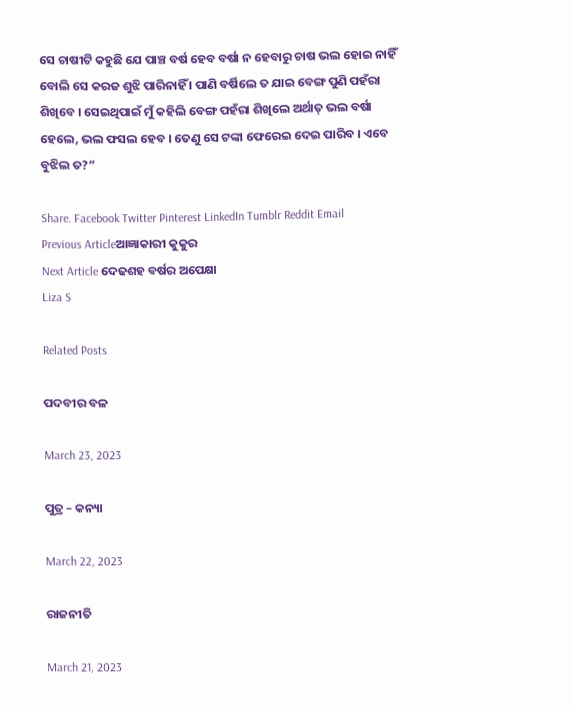ସେ ଚାଷୀଟି କହୁଛି ଯେ ପାଞ୍ଚ ବର୍ଷ ହେବ ବର୍ଷା ନ ହେବାରୁ ଚାଷ ଭଲ ହୋଇ ନାହିଁ ବୋଲି ସେ କରଜ ଶୁଝି ପାରିନାହିଁ । ପାଣି ବର୍ଷିଲେ ତ ଯାଇ ବେଙ୍ଗ ପୁଣି ପହଁରା ଶିଖିବେ । ସେଇଥିପାଇଁ ମୁଁ କହିଲି ବେଙ୍ଗ ପହଁରା ଶିଖିଲେ ଅର୍ଥାତ୍ ଭଲ ବର୍ଷା ହେଲେ, ଭଲ ଫସଲ ହେବ । ତେଣୁ ସେ ଟଙ୍କା ଫେରେଇ ଦେଇ ପାରିବ । ଏବେ ବୁଝିଲ ତ?”

Share. Facebook Twitter Pinterest LinkedIn Tumblr Reddit Email
Previous Articleଆଜ୍ଞାକାରୀ କୁକୁର
Next Article ଦେଢଶହ ବର୍ଷର ଅପେକ୍ଷା
Liza S

Related Posts

ପଦବୀର ବଳ

March 23, 2023

ପୁତ୍ର – କନ୍ୟା

March 22, 2023

ରାଜନୀତି

March 21, 2023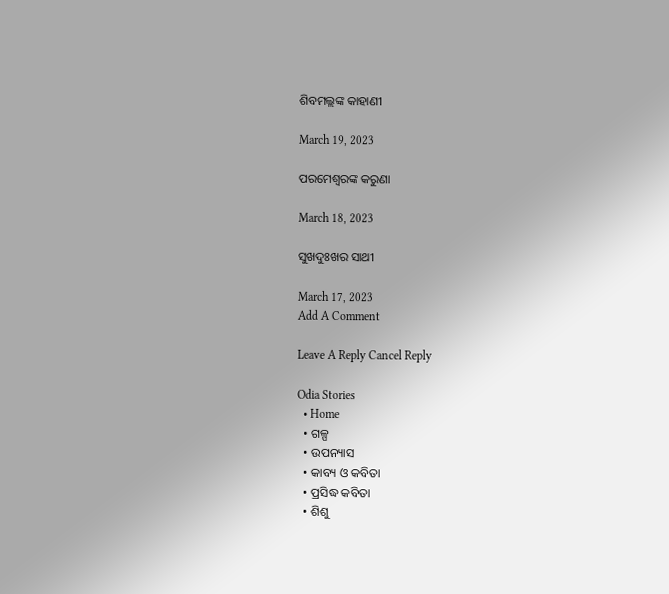ଶିବମଲ୍ଲଙ୍କ କାହାଣୀ

March 19, 2023

ପରମେଶ୍ୱରଙ୍କ କରୁଣା

March 18, 2023

ସୁଖଦୁଃଖର ସାଥୀ

March 17, 2023
Add A Comment

Leave A Reply Cancel Reply

Odia Stories
  • Home
  • ଗଳ୍ପ
  • ଉପନ୍ୟାସ
  • କାବ୍ୟ ଓ କବିତା
  • ପ୍ରସିଦ୍ଧ କବିତା
  • ଶିଶୁ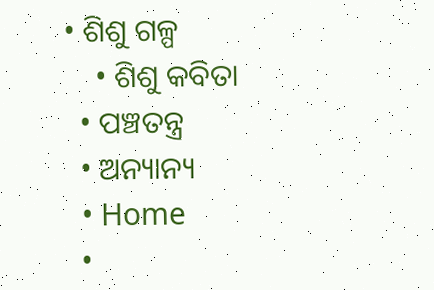• ଶିଶୁ ଗଳ୍ପ
    • ଶିଶୁ କବିତା
  • ପଞ୍ଚତନ୍ତ୍ର
  • ଅନ୍ୟାନ୍ୟ
  • Home
  •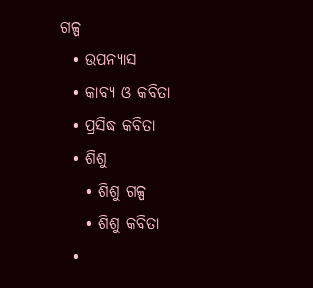ଗଳ୍ପ
  • ଉପନ୍ୟାସ
  • କାବ୍ୟ ଓ କବିତା
  • ପ୍ରସିଦ୍ଧ କବିତା
  • ଶିଶୁ
    • ଶିଶୁ ଗଳ୍ପ
    • ଶିଶୁ କବିତା
  •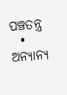ପଞ୍ଚତନ୍ତ୍ର
  • ଅନ୍ୟାନ୍ୟ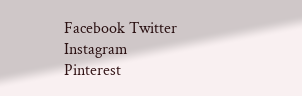Facebook Twitter Instagram Pinterest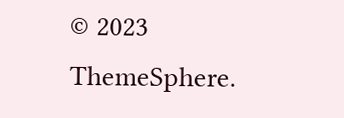© 2023 ThemeSphere.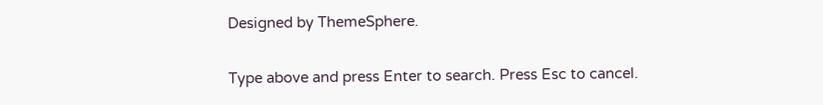Designed by ThemeSphere.

Type above and press Enter to search. Press Esc to cancel.